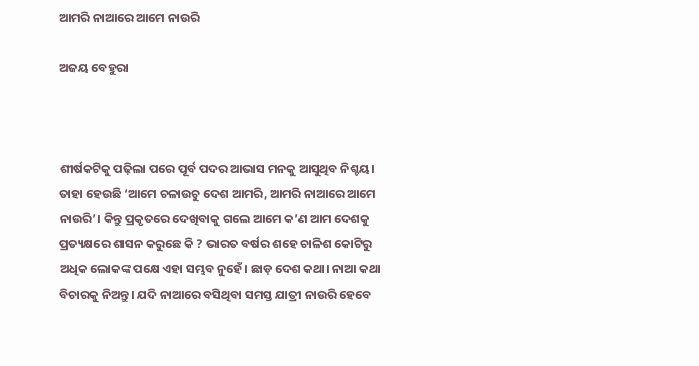ଆମରି ନାଆରେ ଆମେ ନାଉରି

ଅଜୟ ବେହୁରା



ଶୀର୍ଷକଟିକୁ ପଢ଼ିଲା ପରେ ପୂର୍ବ ପଦର ଆଭାସ ମନକୁ ଆସୁଥିବ ନିଶ୍ଚୟ। ତାହା ହେଉଛି ‘ଆମେ ଚଳାଉଚୁ ଦେଶ ଆମରି, ଆମରି ନାଆରେ ଆମେ ନାଉରି’। କିନ୍ତୁ ପ୍ରକୃତରେ ଦେଖିବାକୁ ଗଲେ ଆମେ କ’ଣ ଆମ ଦେଶକୁ ପ୍ରତ୍ୟକ୍ଷରେ ଶାସନ କରୁଛେ କି ? ଭାରତ ବର୍ଷର ଶହେ ଚାଳିଶ କୋଟିରୁ ଅଧିକ ଲୋକଙ୍କ ପକ୍ଷେ ଏହା ସମ୍ଭବ ନୁହେଁ। ଛାଡ଼ ଦେଶ କଥା। ନାଆ କଥା ବିଚାରକୁ ନିଅନ୍ତୁ। ଯଦି ନାଆରେ ବସିଥିବା ସମସ୍ତ ଯାତ୍ରୀ ନାଉରି ହେବେ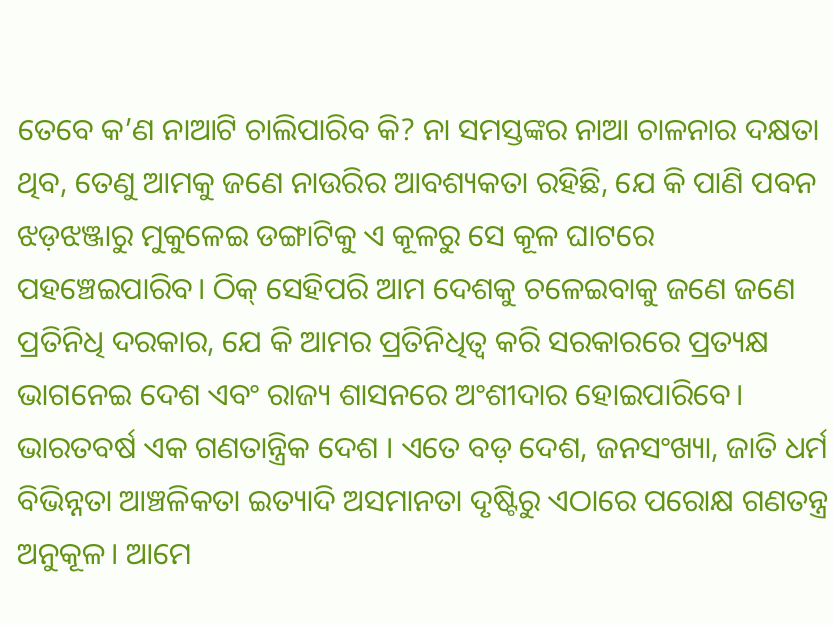ତେବେ କ’ଣ ନାଆଟି ଚାଲିପାରିବ କି? ନା ସମସ୍ତଙ୍କର ନାଆ ଚାଳନାର ଦକ୍ଷତା ଥିବ, ତେଣୁ ଆମକୁ ଜଣେ ନାଉରିର ଆବଶ୍ୟକତା ରହିଛି, ଯେ କି ପାଣି ପବନ ଝଡ଼ଝଞ୍ଜାରୁ ମୁକୁଳେଇ ଡଙ୍ଗାଟିକୁ ଏ କୂଳରୁ ସେ କୂଳ ଘାଟରେ ପହଞ୍ଚେଇପାରିବ। ଠିକ୍‌ ସେହିପରି ଆମ ଦେଶକୁ ଚଳେଇବାକୁ ଜଣେ ଜଣେ ପ୍ରତିନିଧି ଦରକାର, ଯେ କି ଆମର ପ୍ରତିନିଧିତ୍ୱ କରି ସରକାରରେ ପ୍ରତ୍ୟକ୍ଷ ଭାଗନେଇ ଦେଶ ଏବଂ ରାଜ୍ୟ ଶାସନରେ ଅଂଶୀଦାର ହୋଇପାରିବେ।
ଭାରତବର୍ଷ ଏକ ଗଣତାନ୍ତ୍ରିକ ଦେଶ । ଏତେ ବଡ଼ ଦେଶ, ଜନସଂଖ୍ୟା, ଜାତି ଧର୍ମ ବିଭିନ୍ନତା ଆଞ୍ଚଳିକତା ଇତ୍ୟାଦି ଅସମାନତା ଦୃଷ୍ଟିରୁ ଏଠାରେ ପରୋକ୍ଷ ଗଣତନ୍ତ୍ର ଅନୁକୂଳ। ଆମେ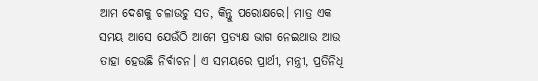ଆମ ଦେଶକୁ ଚଳାଉଚୁ ସତ, କିନ୍ତୁ ପରୋକ୍ଷରେ। ମାତ୍ର ଏକ ସମୟ ଆସେ ଯେଉଁଠି ଆମେ ପ୍ରତ୍ୟକ୍ଷ ଭାଗ ନେଇଥାଉ ଆଉ ତାହା ହେଉଛି ନିର୍ବାଚନ। ଏ ସମୟରେ ପ୍ରାର୍ଥୀ, ମନ୍ତ୍ରୀ, ପ୍ରତିନିଧି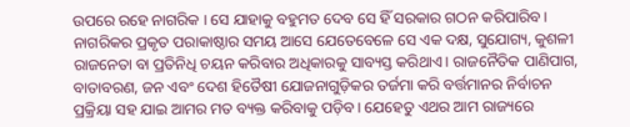ଉପରେ ରହେ ନାଗରିକ । ସେ ଯାହାକୁ ବହୁମତ ଦେବ ସେ ହିଁ ସରକାର ଗଠନ କରିପାରିବ। ନାଗରିକର ପ୍ରକୃତ ପରାକାଷ୍ଠାର ସମୟ ଆସେ ଯେତେବେଳେ ସେ ଏକ ଦକ୍ଷ, ସୁଯୋଗ୍ୟ, କୁଶଳୀ ରାଜନେତା ବା ପ୍ରତିନିଧି ଚୟନ କରିବାର ଅଧିକାରକୁ ସାବ୍ୟସ୍ତ କରିଥାଏ। ରାଜନୈତିକ ପାଣିପାଗ, ବାତାବରଣ, ଜନ ଏବଂ ଦେଶ ହିତୈଷୀ ଯୋଜନାଗୁଡ଼ିକର ତର୍ଜମା କରି ବର୍ତ୍ତମାନର ନିର୍ବାଚନ ପ୍ରକ୍ରିୟା ସହ ଯାଇ ଆମର ମତ ବ୍ୟକ୍ତ କରିବାକୁ ପଡ଼ିବ। ଯେହେତୁ ଏଥର ଆମ ରାଜ୍ୟରେ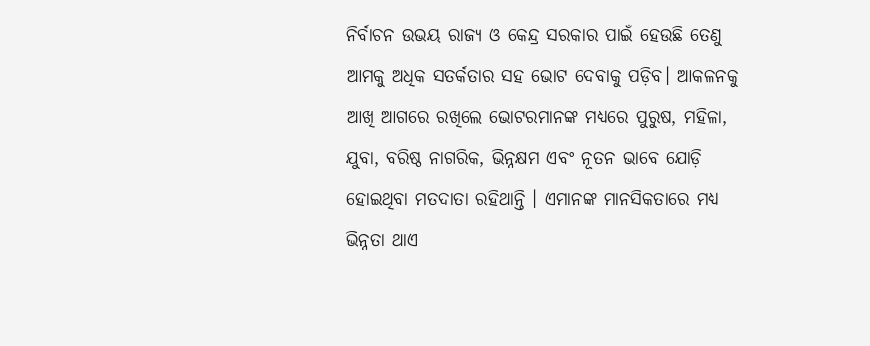ନିର୍ବାଚନ ଉଭୟ ରାଜ୍ୟ ଓ କେନ୍ଦ୍ର ସରକାର ପାଇଁ ହେଉଛି ତେଣୁ ଆମକୁ ଅଧିକ ସତର୍କତାର ସହ ଭୋଟ ଦେବାକୁ ପଡ଼ିବ। ଆକଳନକୁ ଆଖି ଆଗରେ ରଖିଲେ ଭୋଟରମାନଙ୍କ ମଧ୍ୟରେ ପୁରୁଷ, ମହିଳା, ଯୁବା, ବରିଷ୍ଠ ନାଗରିକ, ଭିନ୍ନକ୍ଷମ ଏବଂ ନୂତନ ଭାବେ ଯୋଡ଼ି ହୋଇଥିବା ମତଦାତା ରହିଥାନ୍ତି । ଏମାନଙ୍କ ମାନସିକତାରେ ମଧ୍ୟ ଭିନ୍ନତା ଥାଏ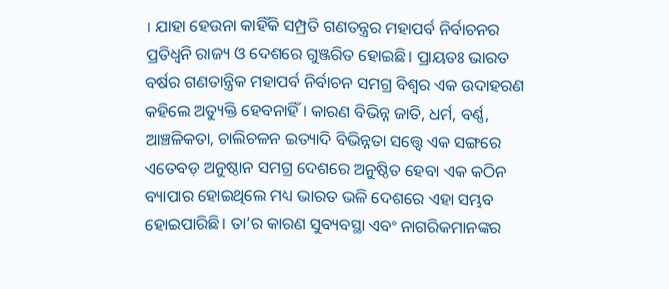। ଯାହା ହେଉନା କାହିଁକି ସମ୍ପ୍ରତି ଗଣତନ୍ତ୍ରର ମହାପର୍ବ ନିର୍ବାଚନର ପ୍ରତିଧ୍ୱନି ରାଜ୍ୟ ଓ ଦେଶରେ ଗୁଞ୍ଜରିତ ହୋଇଛି। ପ୍ରାୟତଃ ଭାରତ ବର୍ଷର ଗଣତାନ୍ତ୍ରିକ ମହାପର୍ବ ନିର୍ବାଚନ ସମଗ୍ର ବିଶ୍ୱର ଏକ ଉଦାହରଣ କହିଲେ ଅତ୍ୟୁକ୍ତି ହେବନାହିଁ । କାରଣ ବିଭିନ୍ନ ଜାତି, ଧର୍ମ, ବର୍ଣ୍ଣ, ଆଞ୍ଚଳିକତା, ଚାଲିଚଳନ ଇତ୍ୟାଦି ବିଭିନ୍ନତା ସତ୍ତ୍ୱେ ଏକ ସଙ୍ଗରେ ଏତେବଡ଼ ଅନୁଷ୍ଠାନ ସମଗ୍ର ଦେଶରେ ଅନୁଷ୍ଠିତ ହେବା ଏକ କଠିନ ବ୍ୟାପାର ହୋଇଥିଲେ ମଧ୍ୟ ଭାରତ ଭଳି ଦେଶରେ ଏହା ସମ୍ଭବ ହୋଇପାରିଛି। ତା’ର କାରଣ ସୁବ୍ୟବସ୍ଥା ଏବଂ ନାଗରିକମାନଙ୍କର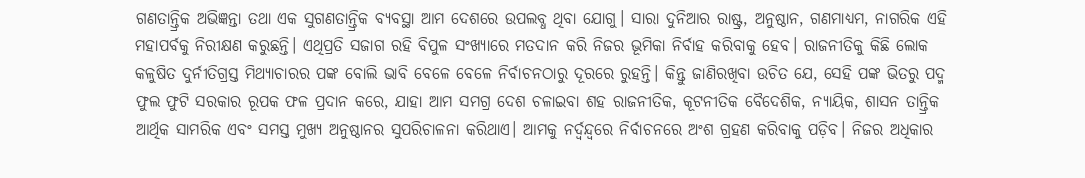ଗଣତାନ୍ତ୍ରିକ ଅଭିଜ୍ଞନ୍ତା ତଥା ଏକ ସୁଗଣତାନ୍ତ୍ରିକ ବ୍ୟବସ୍ଥା ଆମ ଦେଶରେ ଉପଲବ୍ଧ ଥିବା ଯୋଗୁ। ସାରା ଦୁନିଆର ରାଷ୍ଟ୍ର, ଅନୁଷ୍ଠାନ, ଗଣମାଧ୍ୟମ, ନାଗରିକ ଏହି ମହାପର୍ବକୁ ନିରୀକ୍ଷଣ କରୁଛନ୍ତି। ଏଥିପ୍ରତି ସଜାଗ ରହି ବିପୁଳ ସଂଖ୍ୟାରେ ମତଦାନ କରି ନିଜର ଭୂମିକା ନିର୍ବାହ କରିବାକୁ ହେବ। ରାଜନୀତିକୁ କିଛି ଲୋକ କଳୁଷିତ ଦୁର୍ନୀତିଗ୍ରସ୍ତ ମିଥ୍ୟାଚାରର ପଙ୍କ ବୋଲି ଭାବି ବେଳେ ବେଳେ ନିର୍ବାଚନଠାରୁ ଦୂରରେ ରୁହନ୍ତି। କିନ୍ତୁ ଜାଣିରଖିବା ଉଚିତ ଯେ, ସେହି ପଙ୍କ ଭିତରୁ ପଦ୍ମ ଫୁଲ ଫୁଟି ସରକାର ରୂପକ ଫଳ ପ୍ରଦାନ କରେ, ଯାହା ଆମ ସମଗ୍ର ଦେଶ ଚଳାଇବା ଶହ ରାଜନୀତିକ, କୂଟନୀତିକ ବୈଦେଶିକ, ନ୍ୟାୟିକ, ଶାସନ ତାନ୍ତ୍ରିକ ଆର୍ଥିକ ସାମରିକ ଏବଂ ସମସ୍ତ ମୁଖ୍ୟ ଅନୁଷ୍ଠାନର ସୁପରିଚାଳନା କରିଥାଏ। ଆମକୁ ନର୍ଦ୍ୱନ୍ଦ୍ୱରେ ନିର୍ବାଚନରେ ଅଂଶ ଗ୍ରହଣ କରିବାକୁ ପଡ଼ିବ। ନିଜର ଅଧିକାର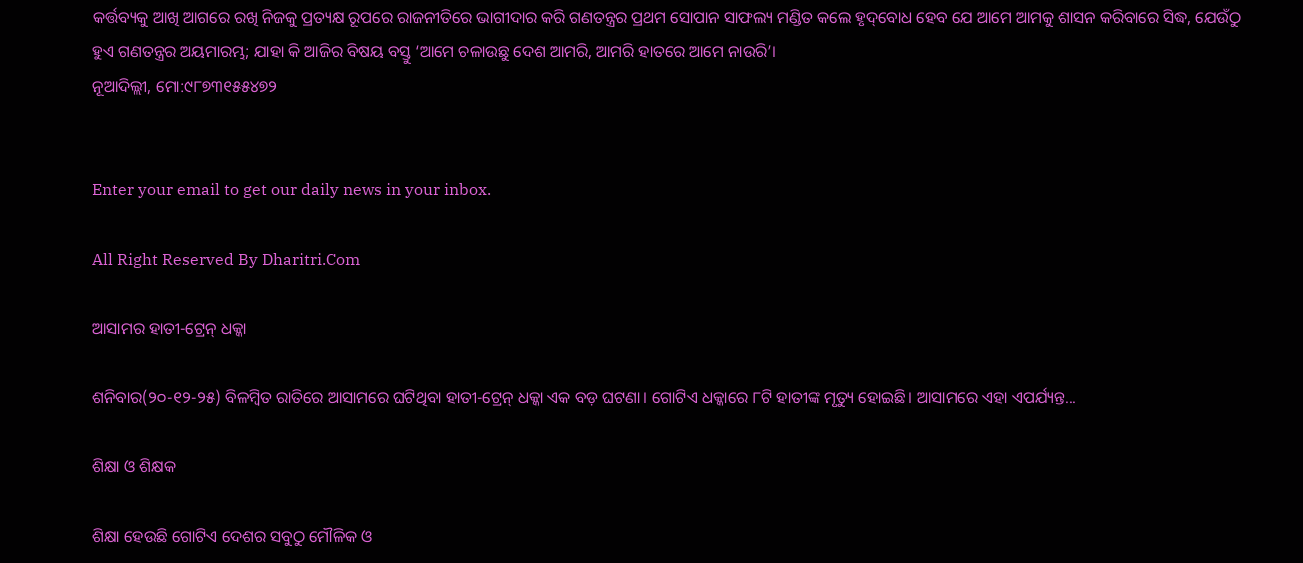କର୍ତ୍ତବ୍ୟକୁ ଆଖି ଆଗରେ ରଖି ନିଜକୁ ପ୍ରତ୍ୟକ୍ଷ ରୂପରେ ରାଜନୀତିରେ ଭାଗୀଦାର କରି ଗଣତନ୍ତ୍ରର ପ୍ରଥମ ସୋପାନ ସାଫଲ୍ୟ ମଣ୍ଡିତ କଲେ ହୃଦ୍‌ବୋଧ ହେବ ଯେ ଆମେ ଆମକୁ ଶାସନ କରିବାରେ ସିଦ୍ଧ, ଯେଉଁଠୁ ହୁଏ ଗଣତନ୍ତ୍ରର ଅୟମାରମ୍ଭ; ଯାହା କି ଆଜିର ବିଷୟ ବସ୍ତୁ ‘ଆମେ ଚଳାଉଛୁ ଦେଶ ଆମରି, ଆମରି ହାତରେ ଆମେ ନାଉରି’।
ନୂଆଦିଲ୍ଲୀ, ମୋ:୯୮୭୩୧୫୫୪୭୨


Enter your email to get our daily news in your inbox.

All Right Reserved By Dharitri.Com

ଆସାମର ହାତୀ-ଟ୍ରେନ୍‌ ଧକ୍କା

ଶନିବାର(୨୦-୧୨-୨୫) ବିଳମ୍ବିତ ରାତିରେ ଆସାମରେ ଘଟିଥିବା ହାତୀ-ଟ୍ରେନ୍‌ ଧକ୍କା ଏକ ବଡ଼ ଘଟଣା। ଗୋଟିଏ ଧକ୍କାରେ ୮ଟି ହାତୀଙ୍କ ମୃତ୍ୟୁ ହୋଇଛି। ଆସାମରେ ଏହା ଏପର୍ଯ୍ୟନ୍ତ...

ଶିକ୍ଷା ଓ ଶିକ୍ଷକ

ଶିକ୍ଷା ହେଉଛି ଗୋଟିଏ ଦେଶର ସବୁଠୁ ମୌଳିକ ଓ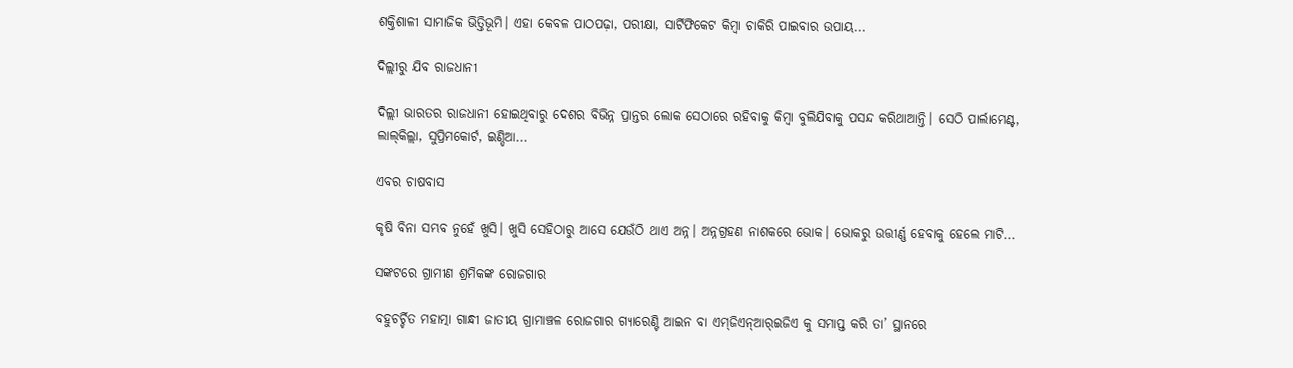ଶକ୍ତିଶାଳୀ ସାମାଜିକ ଭିତ୍ତିଭୂମି। ଏହା କେବଳ ପାଠପଢ଼ା, ପରୀକ୍ଷା, ସାର୍ଟିଫିକେଟ କିମ୍ବା ଚାକିରି ପାଇବାର ଉପାୟ...

ଦିଲ୍ଲୀରୁ ଯିବ ରାଜଧାନୀ

ଦିଲ୍ଲୀ ଭାରତର ରାଜଧାନୀ ହୋଇଥିବାରୁ ଦେଶର ବିଭିନ୍ନ ପ୍ରାନ୍ତର ଲୋକ ସେଠାରେ ରହିବାକୁ କିମ୍ବା ବୁଲିଯିବାକୁ ପସନ୍ଦ କରିଥାଆନ୍ତି। ସେଠି ପାର୍ଲାମେଣ୍ଟ, ଲାଲ୍‌କିଲ୍ଲା, ସୁପ୍ରିମକୋର୍ଟ, ଇଣ୍ଡିଆ...

ଏବର ଚାଷବାସ

କୃଷି ବିନା ସମ୍ଭବ ନୁହେଁ ଖୁସି। ଖୁସି ସେହିଠାରୁ ଆସେ ଯେଉଁଠି ଥାଏ ଅନ୍ନ। ଅନ୍ନଗ୍ରହଣ ନାଶକରେ ଭୋକ। ଭୋକରୁ ଉତ୍ତୀର୍ଣ୍ଣ ହେବାକୁ ହେଲେ ମାଟି...

ସଙ୍କଟରେ ଗ୍ରାମୀଣ ଶ୍ରମିକଙ୍କ ରୋଜଗାର

ବହୁଚର୍ଚ୍ଚିତ ମହାତ୍ମା ଗାନ୍ଧୀ ଜାତୀୟ ଗ୍ରାମାଞ୍ଚଳ ରୋଜଗାର ଗ୍ୟାରେଣ୍ଟି ଆଇନ ବା ଏମ୍‌ଜିଏନ୍‌ଆର୍‌ଇଜିଏ କୁ ସମାପ୍ତ କରି ତା’ ସ୍ଥାନରେ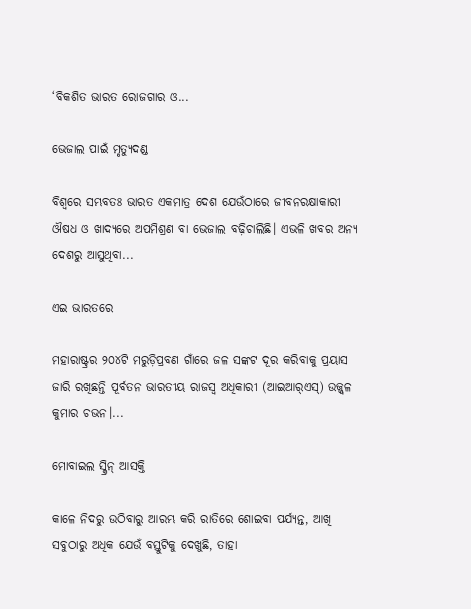‘ବିକଶିତ ଭାରତ ରୋଜଗାର ଓ...

ଭେଜାଲ ପାଇଁ ମୃତ୍ୟୁଦଣ୍ଡ

ବିଶ୍ୱରେ ସମ୍ଭବତଃ ଭାରତ ଏକମାତ୍ର ଦେଶ ଯେଉଁଠାରେ ଜୀବନରକ୍ଷାକାରୀ ଔଷଧ ଓ ଖାଦ୍ୟରେ ଅପମିଶ୍ରଣ ବା ଭେଜାଲ ବଢ଼ିଚାଲିଛି। ଏଭଳି ଖବର ଅନ୍ୟ ଦେଶରୁ ଆସୁଥିବା...

ଏଇ ଭାରତରେ

ମହାରାଷ୍ଟ୍ରର ୨୦୪ଟି ମରୁଡ଼ିପ୍ରବଣ ଗାଁରେ ଜଳ ସଙ୍କଟ ଦୂର କରିବାକୁ ପ୍ରୟାସ ଜାରି ରଖିଛନ୍ତି ପୂର୍ବତନ ଭାରତୀୟ ରାଜସ୍ବ ଅଧିକାରୀ (ଆଇଆର୍‌ଏସ୍‌) ଉଜ୍ଜ୍ୱଳ କୁମାର ଚଭନ।...

ମୋବାଇଲ ସ୍କ୍ରିନ୍‌ ଆସକ୍ତି

କାଳେ ନିଦରୁ ଉଠିବାରୁ ଆରମ୍ଭ କରି ରାତିରେ ଶୋଇବା ପର୍ଯ୍ୟନ୍ତ, ଆଖି ସବୁଠାରୁ ଅଧିକ ଯେଉଁ ବସ୍ତୁଟିକୁ ଦେଖୁଛି, ତାହା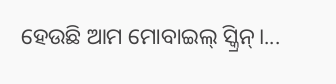ହେଉଛି ଆମ ମୋବାଇଲ୍‌ ସ୍କ୍ରିନ୍‌।...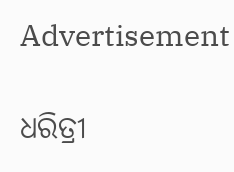Advertisement

ଧରିତ୍ରୀ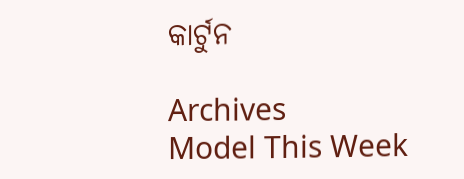କାର୍ଟୁନ

Archives
Model This Week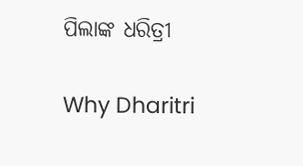ପିଲାଙ୍କ ଧରିତ୍ରୀ

Why Dharitri